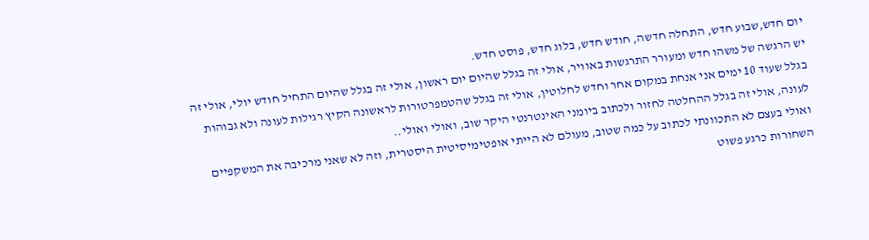יום חדש,שבוע חדש, התחלה חדשה, חודש חדש, בלוג חדש, פוסט חדש.
יש הרגשה של משהו חדש ומעורר התרגשות באוויר, אולי זה בגלל שהיום יום ראשון, אולי זה בגלל שהיום התחיל חודש יולי, אולי זה בגלל שעוד 10 ימים אני אנחת במקום אחר וחדש לחלוטין, אולי זה בגלל שהטמפרטורות לראשונה הקיץ רגילות לעונה ולא גבוהות לעונה, אולי זה בגלל ההחלטה לחזור ולכתוב ביומני האינטרנטי היקר שוב, ואולי ואולי..
ואולי בעצם לא התכוונתי לכתוב על כמה שטוב, מעולם לא הייתי אופטימיסיטית היסטרית, וזה לא שאני מרכיבה את המשקפיים השחורות כרגע פשוט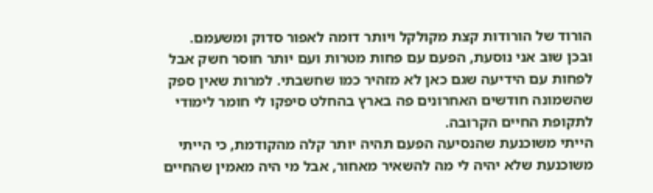הורוד של הורודות קצת מקולקל ויותר דומה לאפור סדוק ומשעמם.
ובכן שוב אני נוסעת, הפעם עם פחות מטרות ועם יותר חוסר חשק אבל לפחות עם הידיעה שגם כאן לא מזהיר כמו שחשבתי. למרות שאין ספק שהשמונה חודשים האחרונים פה בארץ בהחלט סיפקו לי חומר לימודי לתקופת החיים הקרובה.
הייתי משוכנעת שהנסיעה הפעם תהיה יותר קלה מהקודמת, כי הייתי משוכנעת שלא יהיה לי מה להשאיר מאחור, אבל מי היה מאמין שהחיים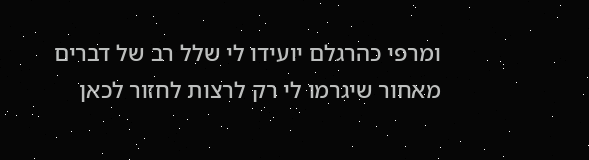ומרפי כהרגלם יועידו לי שלל רב של דברים מאחור שיגרמו לי רק לרצות לחזור לכאן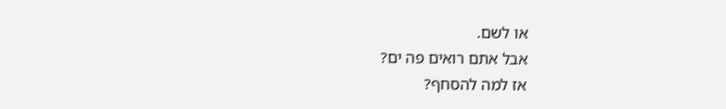או לשם.
אבל אתם רואים פה ים?
אז למה להסחף?